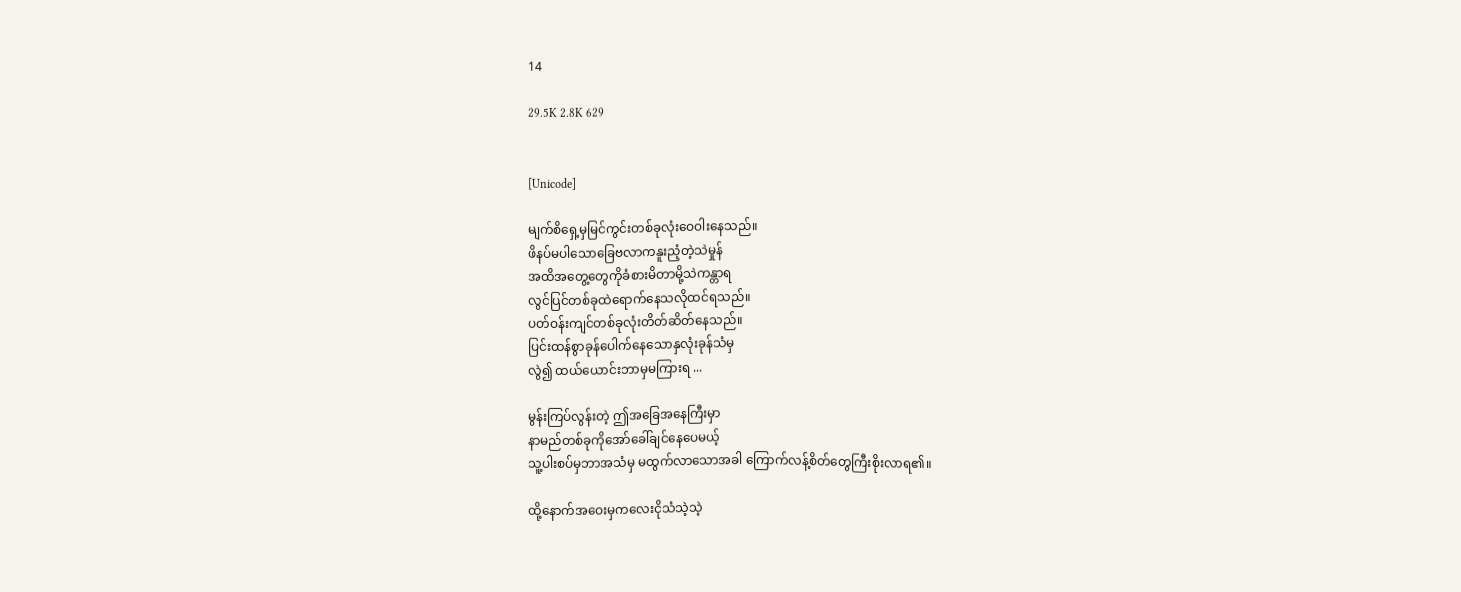14

29.5K 2.8K 629


[Unicode]

မျက်စိရှေ့မှမြင်ကွင်းတစ်ခုလုံးဝေဝါးနေသည်။
ဖိနပ်မပါသောခြေဗလာကနူးညံ့တဲ့သဲမှုန်
အထိအတွေ့တွေကိုခံစားမိတာမို့သဲကန္တာရ
လွင်ပြင်တစ်ခုထဲရောက်နေသလိုထင်ရသည်။
ပတ်ဝန်းကျင်တစ်ခုလုံးတိတ်ဆိတ်နေသည်။
ပြင်းထန်စွာခုန်ပေါက်နေသောနှလုံးခုန်သံမှ
လွဲ၍ ထယ်ယောင်းဘာမှမကြားရ ...

မွန်းကြပ်လွန်းတဲ့ ဤအခြေအနေကြီးမှာ
နာမည်တစ်ခုကိုအော်ခေါ်ချင်နေပေမယ့်
သူ့ပါးစပ်မှဘာအသံမှ မထွက်လာသောအခါ ကြောက်လန့်စိတ်တွေကြီးစိုးလာရ၏။

ထို့နောက်အဝေးမှကလေးငိုသံသဲ့သဲ့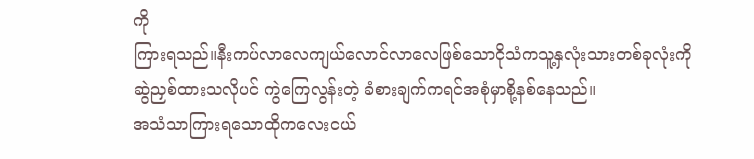ကို
ကြားရသည်။နီးကပ်လာလေကျယ်လောင်လာလေဖြစ်သောငိုသံကသူ့နှလုံးသားတစ်ခုလုံးကို
ဆွဲညှစ်ထားသလိုပင် ကွဲကြေလွန်းတဲ့ ခံစားချက်ကရင်အစုံမှာစို့နစ်နေသည်။
အသံသာကြားရသောထိုကလေးငယ်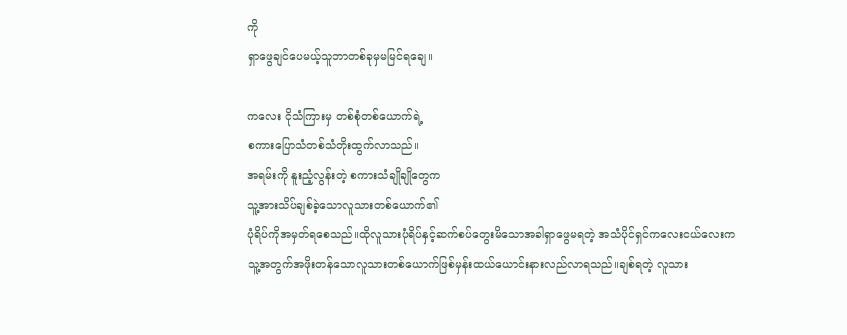ကို
ရှာဖွေချင်ပေမယ့်သူဘာတစ်ခုမှမမြင်ရချေ။

ကလေး ငိုသံကြားမှ တစ်စုံတစ်ယောက်ရဲ့
စကားပြောသံတစ်သံတိုးထွက်လာသည်။
အရမ်းကို နူးညံ့လွန်းတဲ့ စကားသံချိုချိုတွေက
သူ့အားသိပ်ချစ်ခဲ့သောလူသားတစ်ယောက်၏
ပုံရိပ်ကိုအမှတ်ရစေသည်။ထိုလူသားပုံရိပ်နှင့်ဆက်စပ်တွေးမိသောအခါရှာဖွေမရတဲ့ အသံပိုင်ရှင်ကလေးငယ်လေးကသူ့အတွက်အဖိုးတန်သောလူသားတစ်ယောက်ဖြစ်မှန်းထယ်ယောင်းနားလည်လာရသည်။ချစ်ရတဲ့ လူသား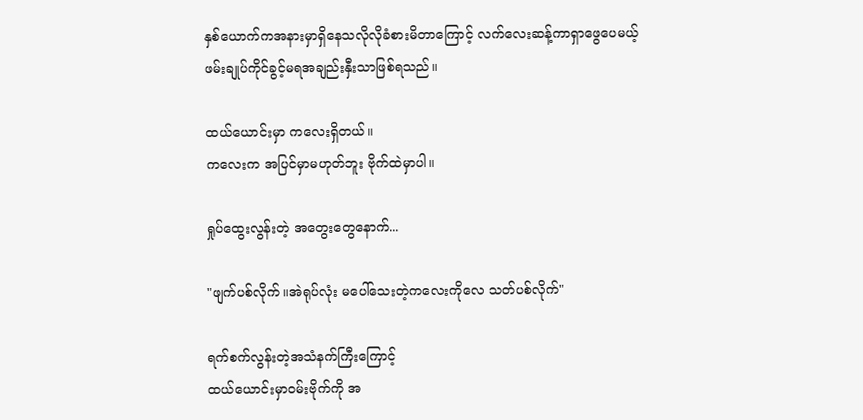နှစ်ယောက်ကအနားမှာရှိနေသလိုလိုခံစားမိတာကြောင့် လက်လေးဆန့်ကာရှာဖွေပေမယ့်ဖမ်းချုပ်ကိုင်ခွင့်မရအချည်းနှီးသာဖြစ်ရသည်။

ထယ်ယောင်းမှာ ကလေးရှိတယ်။
ကလေးက အပြင်မှာမဟုတ်ဘူး ဗိုက်ထဲမှာပါ။

ရှုပ်ထွေးလွန်းတဲ့ အတွေးတွေနောက်...

"ဖျက်ပစ်လိုက်။အဲရုပ်လုံး မပေါ်သေးတဲ့ကလေးကိုလေ သတ်ပစ်လိုက်"

ရက်စက်လွန်းတဲ့အသံနက်ကြီးကြောင့်
ထယ်ယောင်းမှာဝမ်းဗိုက်ကို အ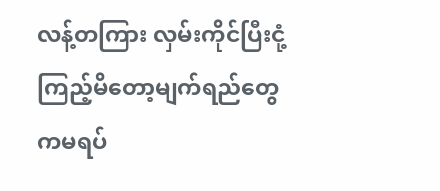လန့်တကြား လှမ်းကိုင်ပြီးငုံ့ကြည့်မိတော့မျက်ရည်တွေကမရပ်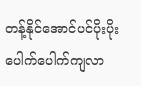တန့်နိုင်အောင်ပင်ပိုးပိုးပေါက်ပေါက်ကျလာ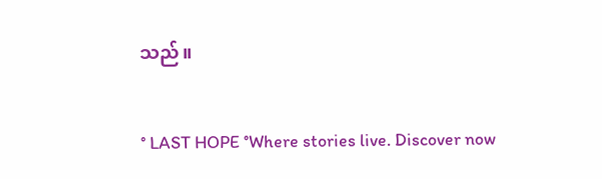သည်။

° LAST HOPE °Where stories live. Discover now